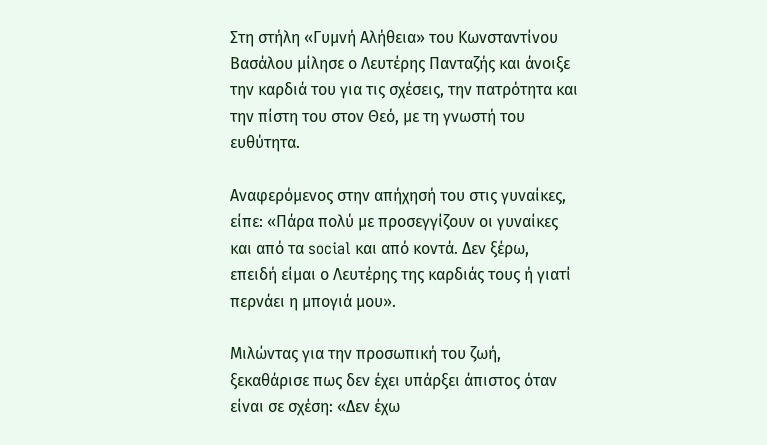Στη στήλη «Γυμνή Αλήθεια» του Κωνσταντίνου Βασάλου μίλησε ο Λευτέρης Πανταζής και άνοιξε την καρδιά του για τις σχέσεις, την πατρότητα και την πίστη του στον Θεό, με τη γνωστή του ευθύτητα.

Αναφερόμενος στην απήχησή του στις γυναίκες, είπε: «Πάρα πολύ με προσεγγίζουν οι γυναίκες και από τα social και από κοντά. Δεν ξέρω, επειδή είμαι ο Λευτέρης της καρδιάς τους ή γιατί περνάει η μπογιά μου».

Μιλώντας για την προσωπική του ζωή, ξεκαθάρισε πως δεν έχει υπάρξει άπιστος όταν είναι σε σχέση: «Δεν έχω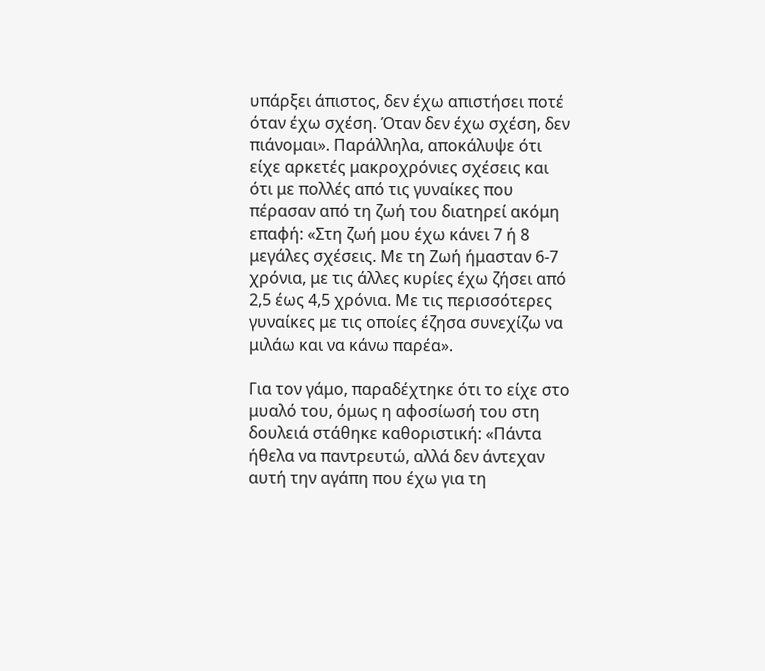υπάρξει άπιστος, δεν έχω απιστήσει ποτέ όταν έχω σχέση. Όταν δεν έχω σχέση, δεν πιάνομαι». Παράλληλα, αποκάλυψε ότι είχε αρκετές μακροχρόνιες σχέσεις και ότι με πολλές από τις γυναίκες που πέρασαν από τη ζωή του διατηρεί ακόμη επαφή: «Στη ζωή μου έχω κάνει 7 ή 8 μεγάλες σχέσεις. Με τη Ζωή ήμασταν 6-7 χρόνια, με τις άλλες κυρίες έχω ζήσει από 2,5 έως 4,5 χρόνια. Με τις περισσότερες γυναίκες με τις οποίες έζησα συνεχίζω να μιλάω και να κάνω παρέα».

Για τον γάμο, παραδέχτηκε ότι το είχε στο μυαλό του, όμως η αφοσίωσή του στη δουλειά στάθηκε καθοριστική: «Πάντα ήθελα να παντρευτώ, αλλά δεν άντεχαν αυτή την αγάπη που έχω για τη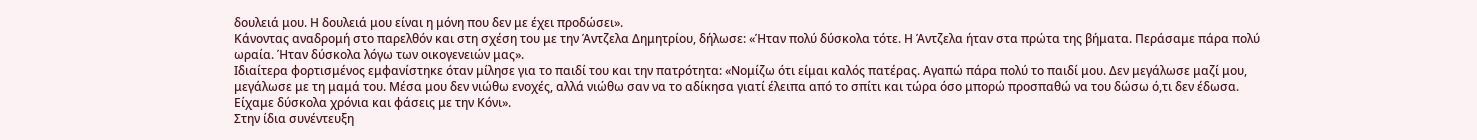δουλειά μου. Η δουλειά μου είναι η μόνη που δεν με έχει προδώσει».
Κάνοντας αναδρομή στο παρελθόν και στη σχέση του με την Άντζελα Δημητρίου, δήλωσε: «Ήταν πολύ δύσκολα τότε. Η Άντζελα ήταν στα πρώτα της βήματα. Περάσαμε πάρα πολύ ωραία. Ήταν δύσκολα λόγω των οικογενειών μας».
Ιδιαίτερα φορτισμένος εμφανίστηκε όταν μίλησε για το παιδί του και την πατρότητα: «Νομίζω ότι είμαι καλός πατέρας. Αγαπώ πάρα πολύ το παιδί μου. Δεν μεγάλωσε μαζί μου, μεγάλωσε με τη μαμά του. Μέσα μου δεν νιώθω ενοχές, αλλά νιώθω σαν να το αδίκησα γιατί έλειπα από το σπίτι και τώρα όσο μπορώ προσπαθώ να του δώσω ό,τι δεν έδωσα. Είχαμε δύσκολα χρόνια και φάσεις με την Κόνι».
Στην ίδια συνέντευξη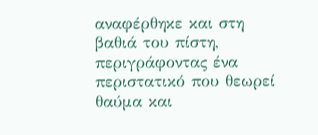αναφέρθηκε και στη βαθιά του πίστη, περιγράφοντας ένα περιστατικό που θεωρεί θαύμα και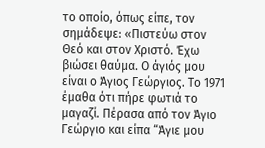το οποίο, όπως είπε, τον σημάδεψε: «Πιστεύω στον Θεό και στον Χριστό. Έχω βιώσει θαύμα. Ο άγιός μου είναι ο Άγιος Γεώργιος. Το 1971 έμαθα ότι πήρε φωτιά το μαγαζί. Πέρασα από τον Άγιο Γεώργιο και είπα “Άγιε μου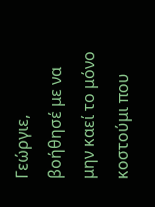Γεώργιε, βοήθησέ με να μην καεί το μόνο κοστούμι που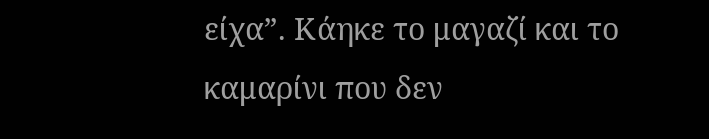είχα”. Κάηκε το μαγαζί και το καμαρίνι που δεν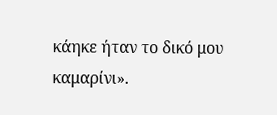κάηκε ήταν το δικό μου καμαρίνι».